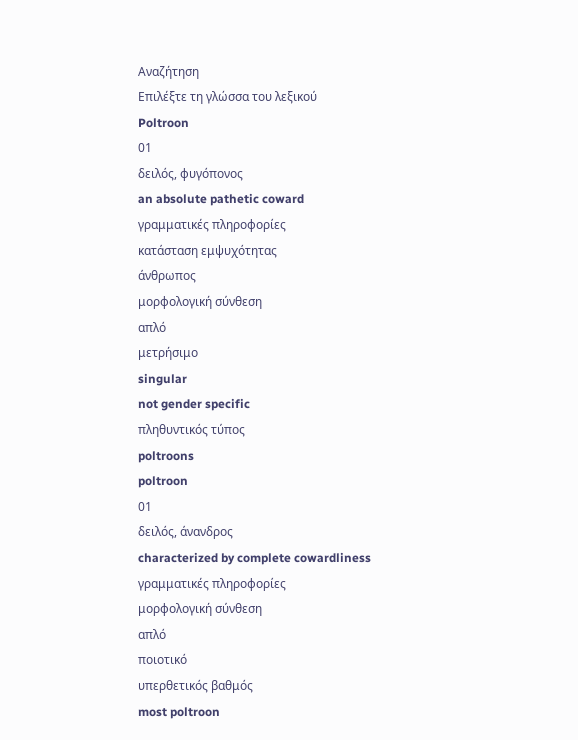Αναζήτηση
Επιλέξτε τη γλώσσα του λεξικού
Poltroon
01
δειλός, φυγόπονος
an absolute pathetic coward
γραμματικές πληροφορίες
κατάσταση εμψυχότητας
άνθρωπος
μορφολογική σύνθεση
απλό
μετρήσιμο
singular
not gender specific
πληθυντικός τύπος
poltroons
poltroon
01
δειλός, άνανδρος
characterized by complete cowardliness
γραμματικές πληροφορίες
μορφολογική σύνθεση
απλό
ποιοτικό
υπερθετικός βαθμός
most poltroon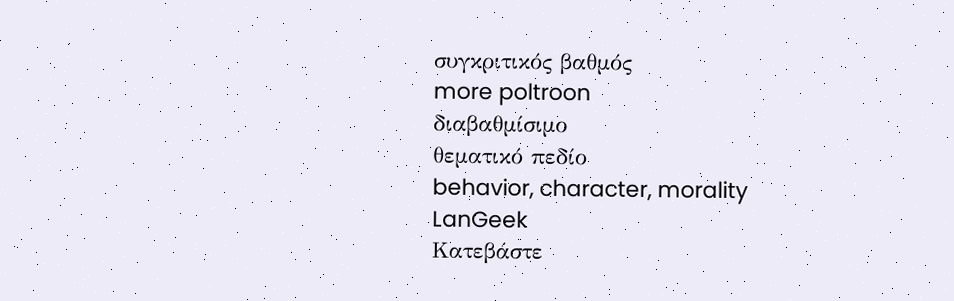συγκριτικός βαθμός
more poltroon
διαβαθμίσιμο
θεματικό πεδίο
behavior, character, morality
LanGeek
Κατεβάστε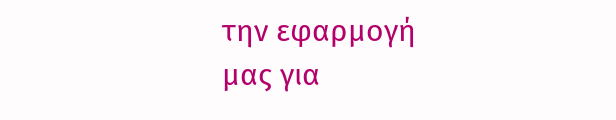την εφαρμογή μας για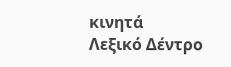κινητά
Λεξικό Δέντρο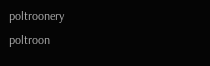poltroonery
poltroon